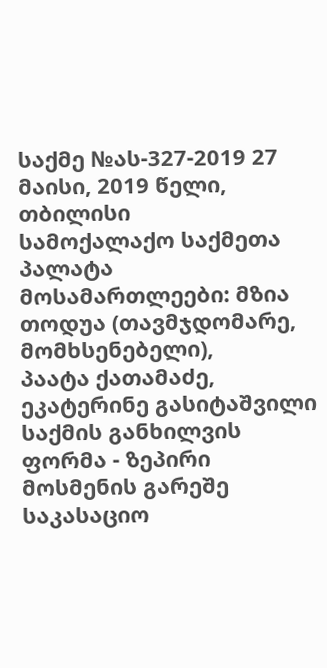საქმე №ას-327-2019 27 მაისი, 2019 წელი,
თბილისი
სამოქალაქო საქმეთა პალატა
მოსამართლეები: მზია თოდუა (თავმჯდომარე, მომხსენებელი),
პაატა ქათამაძე,
ეკატერინე გასიტაშვილი
საქმის განხილვის ფორმა - ზეპირი მოსმენის გარეშე
საკასაციო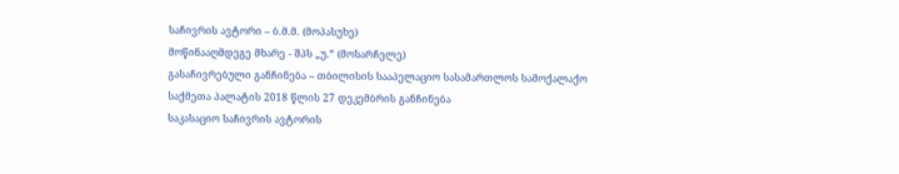საჩივრის ავტორი – ბ.მ.მ. (მოპასუხე)
მოწინააღმდეგე მხარე - შპს „უ.“ (მოსარჩელე)
გასაჩივრებული განჩინება – თბილისის სააპელაციო სასამართლოს სამოქალაქო საქმეთა პალატის 2018 წლის 27 დეკემბრის განჩინება
საკასაციო საჩივრის ავტორის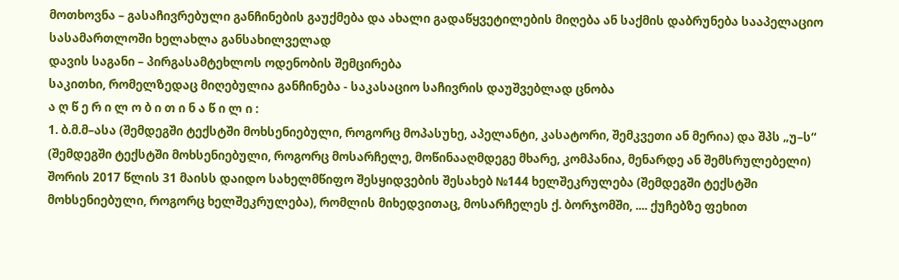მოთხოვნა – გასაჩივრებული განჩინების გაუქმება და ახალი გადაწყვეტილების მიღება ან საქმის დაბრუნება სააპელაციო სასამართლოში ხელახლა განსახილველად
დავის საგანი – პირგასამტეხლოს ოდენობის შემცირება
საკითხი, რომელზედაც მიღებულია განჩინება - საკასაციო საჩივრის დაუშვებლად ცნობა
ა ღ წ ე რ ი ლ ო ბ ი თ ი ნ ა წ ი ლ ი :
1. ბ.მ.მ–ასა (შემდეგში ტექსტში მოხსენიებული, როგორც მოპასუხე, აპელანტი, კასატორი, შემკვეთი ან მერია) და შპს „უ–ს“ (შემდეგში ტექსტში მოხსენიებული, როგორც მოსარჩელე, მოწინააღმდეგე მხარე, კომპანია, მენარდე ან შემსრულებელი) შორის 2017 წლის 31 მაისს დაიდო სახელმწიფო შესყიდვების შესახებ №144 ხელშეკრულება (შემდეგში ტექსტში მოხსენიებული, როგორც ხელშეკრულება), რომლის მიხედვითაც, მოსარჩელეს ქ. ბორჯომში, .... ქუჩებზე ფეხით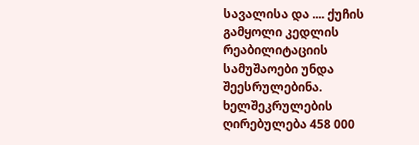სავალისა და .... ქუჩის გამყოლი კედლის რეაბილიტაციის სამუშაოები უნდა შეესრულებინა. ხელშეკრულების ღირებულება 458 000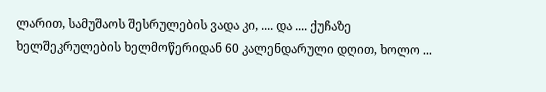ლარით, სამუშაოს შესრულების ვადა კი, .... და .... ქუჩაზე ხელშეკრულების ხელმოწერიდან 60 კალენდარული დღით, ხოლო ...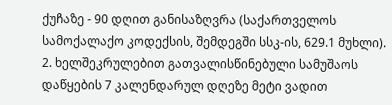ქუჩაზე - 90 დღით განისაზღვრა (საქართველოს სამოქალაქო კოდექსის, შემდეგში სსკ-ის, 629.1 მუხლი).
2. ხელშეკრულებით გათვალისწინებული სამუშაოს დაწყების 7 კალენდარულ დღეზე მეტი ვადით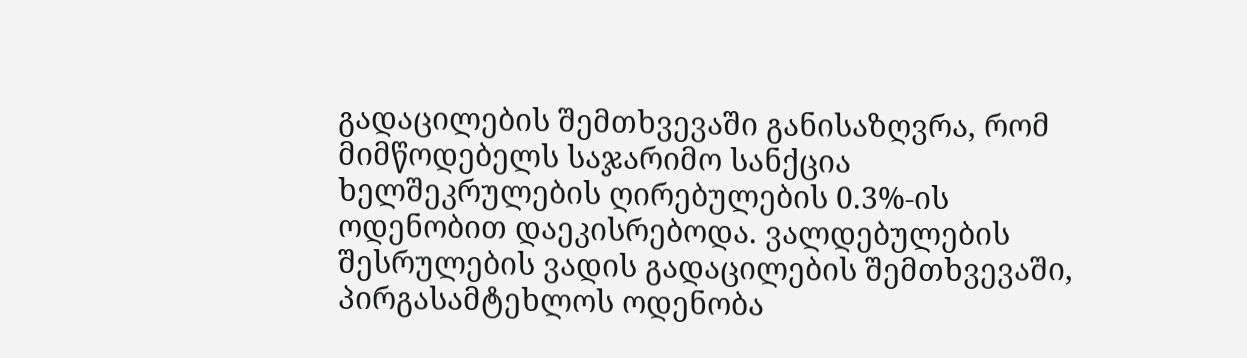გადაცილების შემთხვევაში განისაზღვრა, რომ მიმწოდებელს საჯარიმო სანქცია ხელშეკრულების ღირებულების 0.3%-ის ოდენობით დაეკისრებოდა. ვალდებულების შესრულების ვადის გადაცილების შემთხვევაში, პირგასამტეხლოს ოდენობა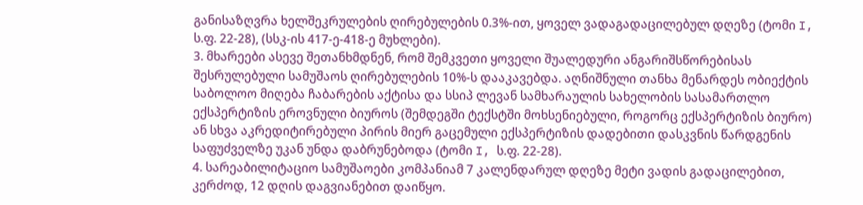განისაზღვრა ხელშეკრულების ღირებულების 0.3%-ით, ყოველ ვადაგადაცილებულ დღეზე (ტომი I, ს.ფ. 22-28), (სსკ-ის 417-ე-418-ე მუხლები).
3. მხარეები ასევე შეთანხმდნენ, რომ შემკვეთი ყოველი შუალედური ანგარიშსწორებისას შესრულებული სამუშაოს ღირებულების 10%-ს დააკავებდა. აღნიშნული თანხა მენარდეს ობიექტის საბოლოო მიღება ჩაბარების აქტისა და სსიპ ლევან სამხარაულის სახელობის სასამართლო ექსპერტიზის ეროვნული ბიუროს (შემდეგში ტექსტში მოხსენიებული, როგორც ექსპერტიზის ბიურო) ან სხვა აკრედიტირებული პირის მიერ გაცემული ექსპერტიზის დადებითი დასკვნის წარდგენის საფუძველზე უკან უნდა დაბრუნებოდა (ტომი I, ს.ფ. 22-28).
4. სარეაბილიტაციო სამუშაოები კომპანიამ 7 კალენდარულ დღეზე მეტი ვადის გადაცილებით, კერძოდ, 12 დღის დაგვიანებით დაიწყო.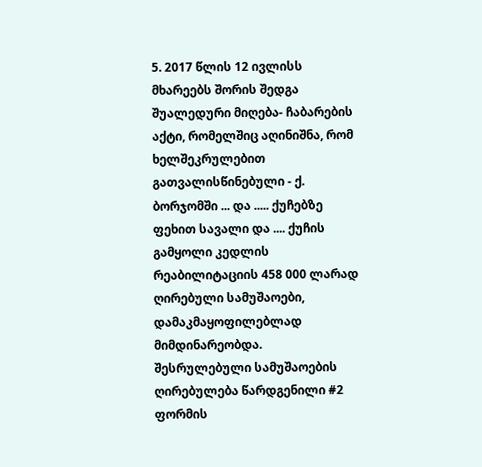5. 2017 წლის 12 ივლისს მხარეებს შორის შედგა შუალედური მიღება- ჩაბარების აქტი, რომელშიც აღინიშნა, რომ ხელშეკრულებით გათვალისწინებული - ქ. ბორჯომში ... და ..... ქუჩებზე ფეხით სავალი და .... ქუჩის გამყოლი კედლის რეაბილიტაციის 458 000 ლარად ღირებული სამუშაოები, დამაკმაყოფილებლად მიმდინარეობდა. შესრულებული სამუშაოების ღირებულება წარდგენილი #2 ფორმის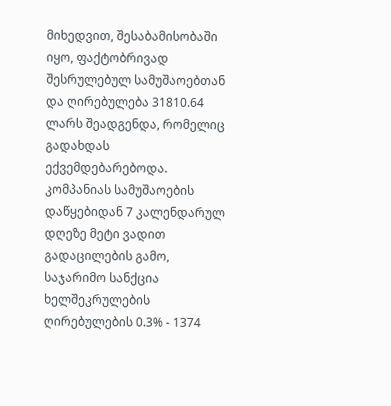მიხედვით, შესაბამისობაში იყო, ფაქტობრივად შესრულებულ სამუშაოებთან და ღირებულება 31810.64 ლარს შეადგენდა, რომელიც გადახდას ექვემდებარებოდა. კომპანიას სამუშაოების დაწყებიდან 7 კალენდარულ დღეზე მეტი ვადით გადაცილების გამო, საჯარიმო სანქცია ხელშეკრულების ღირებულების 0.3% - 1374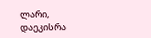ლარი, დაეკისრა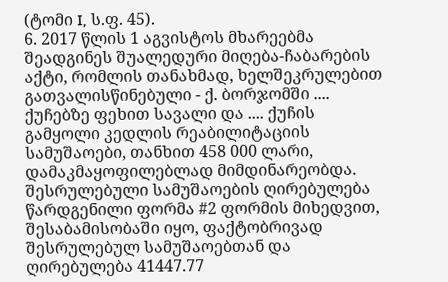(ტომი I, ს.ფ. 45).
6. 2017 წლის 1 აგვისტოს მხარეებმა შეადგინეს შუალედური მიღება-ჩაბარების აქტი, რომლის თანახმად, ხელშეკრულებით გათვალისწინებული - ქ. ბორჯომში .... ქუჩებზე ფეხით სავალი და .... ქუჩის გამყოლი კედლის რეაბილიტაციის სამუშაოები, თანხით 458 000 ლარი, დამაკმაყოფილებლად მიმდინარეობდა. შესრულებული სამუშაოების ღირებულება წარდგენილი ფორმა #2 ფორმის მიხედვით, შესაბამისობაში იყო, ფაქტობრივად შესრულებულ სამუშაოებთან და ღირებულება 41447.77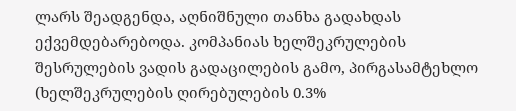ლარს შეადგენდა, აღნიშნული თანხა გადახდას ექვემდებარებოდა. კომპანიას ხელშეკრულების შესრულების ვადის გადაცილების გამო, პირგასამტეხლო (ხელშეკრულების ღირებულების 0.3%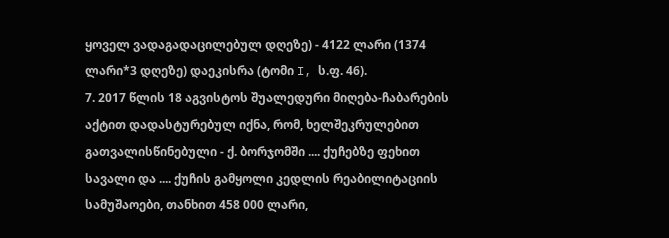ყოველ ვადაგადაცილებულ დღეზე) - 4122 ლარი (1374 ლარი*3 დღეზე) დაეკისრა (ტომი I, ს.ფ. 46).
7. 2017 წლის 18 აგვისტოს შუალედური მიღება-ჩაბარების აქტით დადასტურებულ იქნა, რომ, ხელშეკრულებით გათვალისწინებული - ქ. ბორჯომში .... ქუჩებზე ფეხით სავალი და .... ქუჩის გამყოლი კედლის რეაბილიტაციის სამუშაოები, თანხით 458 000 ლარი,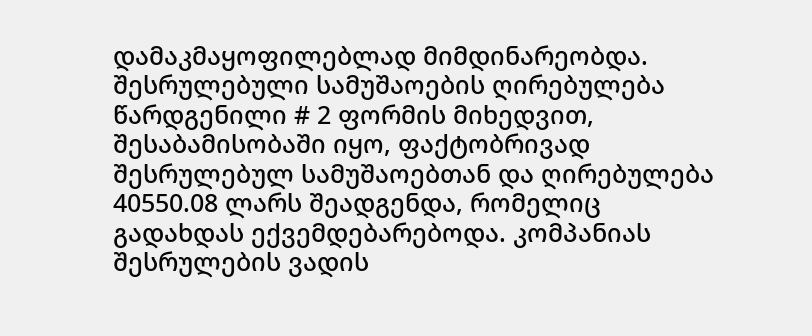დამაკმაყოფილებლად მიმდინარეობდა. შესრულებული სამუშაოების ღირებულება წარდგენილი # 2 ფორმის მიხედვით, შესაბამისობაში იყო, ფაქტობრივად შესრულებულ სამუშაოებთან და ღირებულება 40550.08 ლარს შეადგენდა, რომელიც გადახდას ექვემდებარებოდა. კომპანიას შესრულების ვადის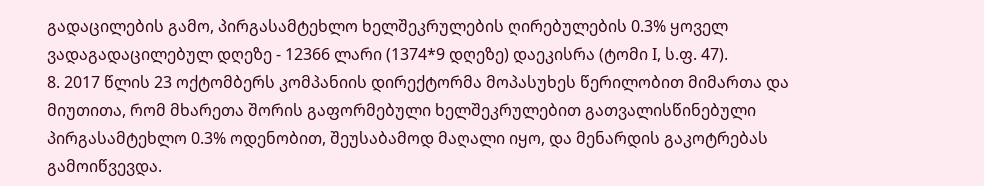გადაცილების გამო, პირგასამტეხლო ხელშეკრულების ღირებულების 0.3% ყოველ ვადაგადაცილებულ დღეზე - 12366 ლარი (1374*9 დღეზე) დაეკისრა (ტომი I, ს.ფ. 47).
8. 2017 წლის 23 ოქტომბერს კომპანიის დირექტორმა მოპასუხეს წერილობით მიმართა და მიუთითა, რომ მხარეთა შორის გაფორმებული ხელშეკრულებით გათვალისწინებული პირგასამტეხლო 0.3% ოდენობით, შეუსაბამოდ მაღალი იყო, და მენარდის გაკოტრებას გამოიწვევდა.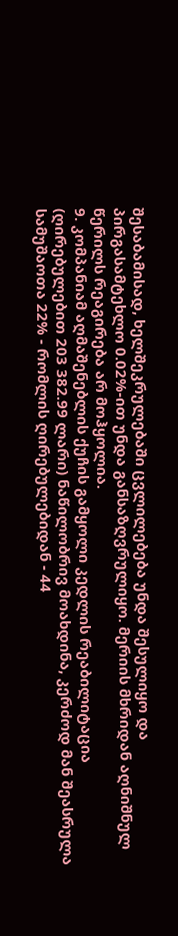შესაბამისად, ხელშეკრულებაში ცვლილებება უნდა შესულიყო და პირგასამტეხლო 0.02%-ით უნდა განსაზღვრულიყო. მერიის მხრიდან აღნიშნულ წერილს რეაგირება არ მოჰყოლია.
9. კომპანიამ აღმაშენებლის ქუჩის გამყოლი კედლის რეაბილიტაცია (ღირებულებით 203 382.99 ლარი) ნაწილობრივ მოახდინა, კერძოდ მან შეასრულა სამუშაოთა 22% - რომლის ღირებულებიდან - 44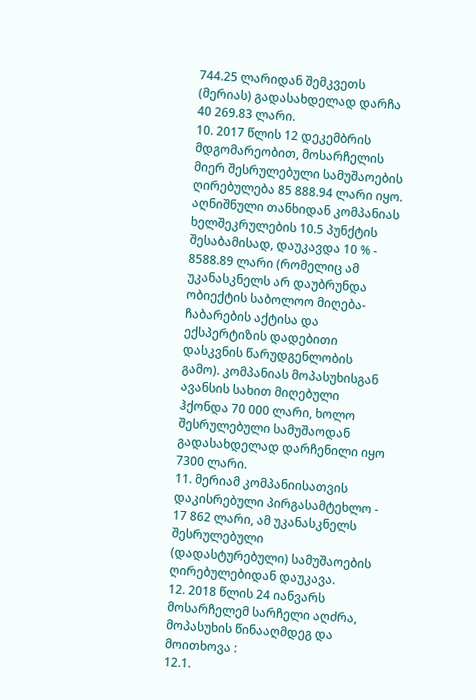744.25 ლარიდან შემკვეთს (მერიას) გადასახდელად დარჩა 40 269.83 ლარი.
10. 2017 წლის 12 დეკემბრის მდგომარეობით, მოსარჩელის მიერ შესრულებული სამუშაოების ღირებულება 85 888.94 ლარი იყო. აღნიშნული თანხიდან კომპანიას ხელშეკრულების 10.5 პუნქტის შესაბამისად, დაუკავდა 10 % - 8588.89 ლარი (რომელიც ამ უკანასკნელს არ დაუბრუნდა ობიექტის საბოლოო მიღება-ჩაბარების აქტისა და ექსპერტიზის დადებითი დასკვნის წარუდგენლობის გამო). კომპანიას მოპასუხისგან ავანსის სახით მიღებული ჰქონდა 70 000 ლარი, ხოლო შესრულებული სამუშაოდან გადასახდელად დარჩენილი იყო 7300 ლარი.
11. მერიამ კომპანიისათვის დაკისრებული პირგასამტეხლო - 17 862 ლარი, ამ უკანასკნელს შესრულებული (დადასტურებული) სამუშაოების ღირებულებიდან დაუკავა.
12. 2018 წლის 24 იანვარს მოსარჩელემ სარჩელი აღძრა, მოპასუხის წინააღმდეგ და მოითხოვა :
12.1.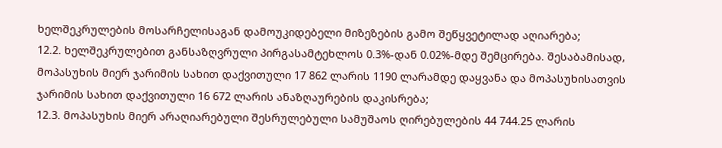ხელშეკრულების მოსარჩელისაგან დამოუკიდებელი მიზეზების გამო შეწყვეტილად აღიარება;
12.2. ხელშეკრულებით განსაზღვრული პირგასამტეხლოს 0.3%-დან 0.02%-მდე შემცირება. შესაბამისად, მოპასუხის მიერ ჯარიმის სახით დაქვითული 17 862 ლარის 1190 ლარამდე დაყვანა და მოპასუხისათვის ჯარიმის სახით დაქვითული 16 672 ლარის ანაზღაურების დაკისრება;
12.3. მოპასუხის მიერ არაღიარებული შესრულებული სამუშაოს ღირებულების 44 744.25 ლარის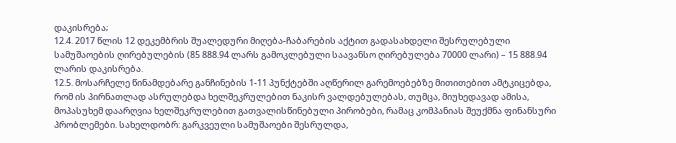დაკისრება;
12.4. 2017 წლის 12 დეკემბრის შუალედური მიღება-ჩაბარების აქტით გადასახდელი შესრულებული სამუშაოების ღირებულების (85 888.94 ლარს გამოკლებული საავანსო ღირებულება 70000 ლარი) – 15 888.94 ლარის დაკისრება.
12.5. მოსარჩელე წინამდებარე განჩინების 1-11 პუნქტებში აღწერილ გარემოებებზე მითითებით ამტკიცებდა, რომ ის პირნათლად ასრულებდა ხელშეკრულებით ნაკისრ ვალდებულებას, თუმცა, მიუხედავად ამისა, მოპასუხემ დაარღვია ხელშეკრულებით გათვალისწინებული პირობები, რამაც კომპანიას შეუქმნა ფინანსური პრობლემები. სახელდობრ: გარკვეული სამუშაოები შესრულდა,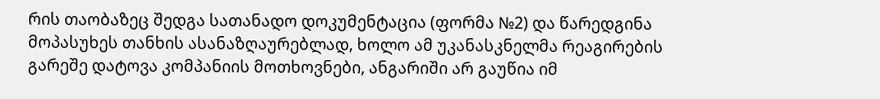რის თაობაზეც შედგა სათანადო დოკუმენტაცია (ფორმა №2) და წარედგინა მოპასუხეს თანხის ასანაზღაურებლად, ხოლო ამ უკანასკნელმა რეაგირების გარეშე დატოვა კომპანიის მოთხოვნები, ანგარიში არ გაუწია იმ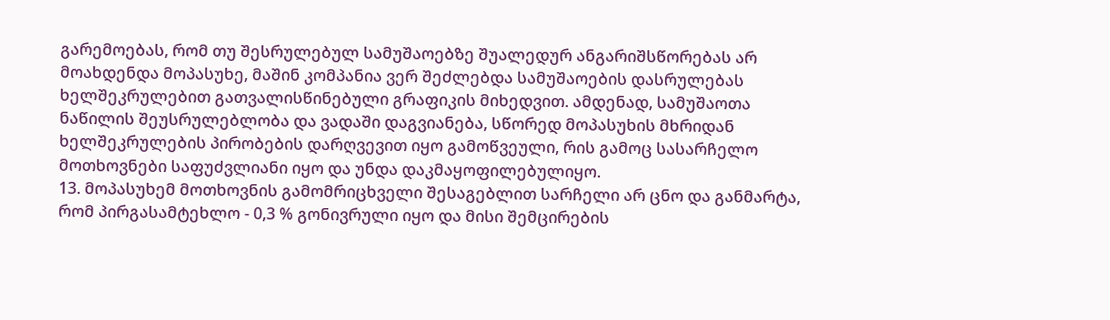გარემოებას, რომ თუ შესრულებულ სამუშაოებზე შუალედურ ანგარიშსწორებას არ მოახდენდა მოპასუხე, მაშინ კომპანია ვერ შეძლებდა სამუშაოების დასრულებას ხელშეკრულებით გათვალისწინებული გრაფიკის მიხედვით. ამდენად, სამუშაოთა ნაწილის შეუსრულებლობა და ვადაში დაგვიანება, სწორედ მოპასუხის მხრიდან ხელშეკრულების პირობების დარღვევით იყო გამოწვეული, რის გამოც სასარჩელო მოთხოვნები საფუძვლიანი იყო და უნდა დაკმაყოფილებულიყო.
13. მოპასუხემ მოთხოვნის გამომრიცხველი შესაგებლით სარჩელი არ ცნო და განმარტა, რომ პირგასამტეხლო - 0,3 % გონივრული იყო და მისი შემცირების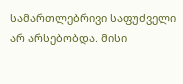სამართლებრივი საფუძველი არ არსებობდა. მისი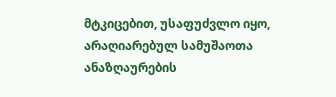მტკიცებით, უსაფუძვლო იყო, არაღიარებულ სამუშაოთა ანაზღაურების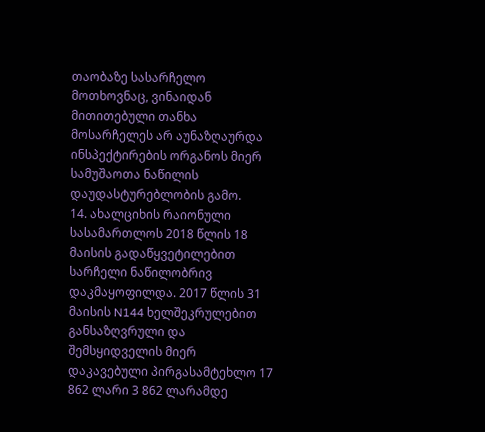თაობაზე სასარჩელო მოთხოვნაც, ვინაიდან მითითებული თანხა მოსარჩელეს არ აუნაზღაურდა ინსპექტირების ორგანოს მიერ სამუშაოთა ნაწილის დაუდასტურებლობის გამო.
14. ახალციხის რაიონული სასამართლოს 2018 წლის 18 მაისის გადაწყვეტილებით სარჩელი ნაწილობრივ დაკმაყოფილდა. 2017 წლის 31 მაისის N144 ხელშეკრულებით განსაზღვრული და შემსყიდველის მიერ დაკავებული პირგასამტეხლო 17 862 ლარი 3 862 ლარამდე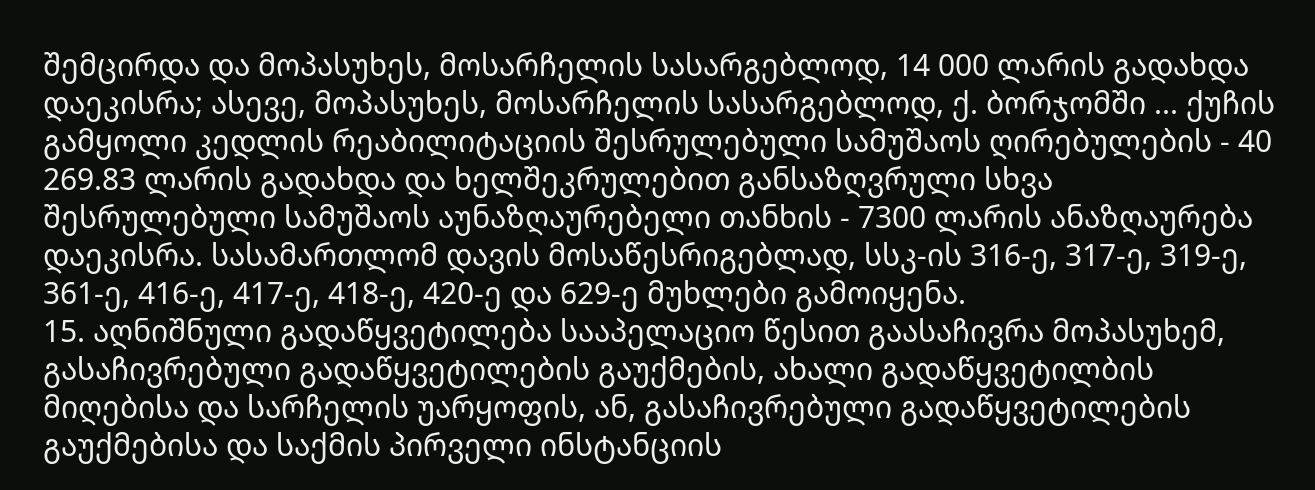შემცირდა და მოპასუხეს, მოსარჩელის სასარგებლოდ, 14 000 ლარის გადახდა დაეკისრა; ასევე, მოპასუხეს, მოსარჩელის სასარგებლოდ, ქ. ბორჯომში ... ქუჩის გამყოლი კედლის რეაბილიტაციის შესრულებული სამუშაოს ღირებულების - 40 269.83 ლარის გადახდა და ხელშეკრულებით განსაზღვრული სხვა შესრულებული სამუშაოს აუნაზღაურებელი თანხის - 7300 ლარის ანაზღაურება დაეკისრა. სასამართლომ დავის მოსაწესრიგებლად, სსკ-ის 316-ე, 317-ე, 319-ე, 361-ე, 416-ე, 417-ე, 418-ე, 420-ე და 629-ე მუხლები გამოიყენა.
15. აღნიშნული გადაწყვეტილება სააპელაციო წესით გაასაჩივრა მოპასუხემ, გასაჩივრებული გადაწყვეტილების გაუქმების, ახალი გადაწყვეტილბის მიღებისა და სარჩელის უარყოფის, ან, გასაჩივრებული გადაწყვეტილების გაუქმებისა და საქმის პირველი ინსტანციის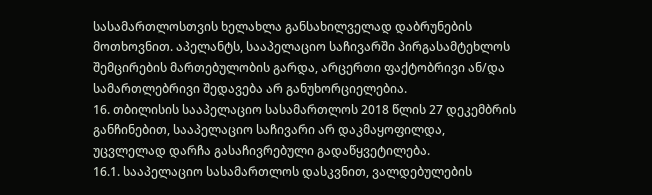სასამართლოსთვის ხელახლა განსახილველად დაბრუნების მოთხოვნით. აპელანტს, სააპელაციო საჩივარში პირგასამტეხლოს შემცირების მართებულობის გარდა, არცერთი ფაქტობრივი ან/და სამართლებრივი შედავება არ განუხორციელებია.
16. თბილისის სააპელაციო სასამართლოს 2018 წლის 27 დეკემბრის განჩინებით, სააპელაციო საჩივარი არ დაკმაყოფილდა, უცვლელად დარჩა გასაჩივრებული გადაწყვეტილება.
16.1. სააპელაციო სასამართლოს დასკვნით, ვალდებულების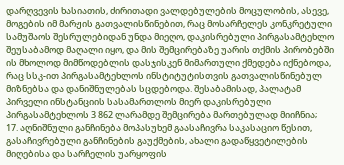დარღვევის ხასიათის, ძირითადი ვალდებულების მოცულობის, ასევე, მოგების იმ მარჟის გათვალისწინებით, რაც მოსარჩელეს კონკრეტული სამუშაოს შესრულებიდან უნდა მიეღო, დაკისრებული პირგასამტეხლო შეუსაბამოდ მაღალი იყო, და მის შემცირებაზე უარის თქმის პირობებში ის მხოლოდ მიმწოდებლის დასჯისკენ მიმართული ქმედება იქნებოდა, რაც სსკ-ით პირგასამტეხლოს ინსტიტუტისთვის გათვალისწინებულ მიზნებსა და დანიშნულებას სცდებოდა. შესაბამისად, პალატამ პირველი ინსტანციის სასამართლოს მიერ დაკისრებული პირგასამტეხლოს 3 862 ლარამდე შემცირება მართებულად მიიჩნია;
17. აღნიშნული განჩინება მოპასუხემ გაასაჩივრა საკასაციო წესით, გასაჩივრებული განჩინების გაუქმების, ახალი გადაწყვეტილების მიღებისა და სარჩელის უარყოფის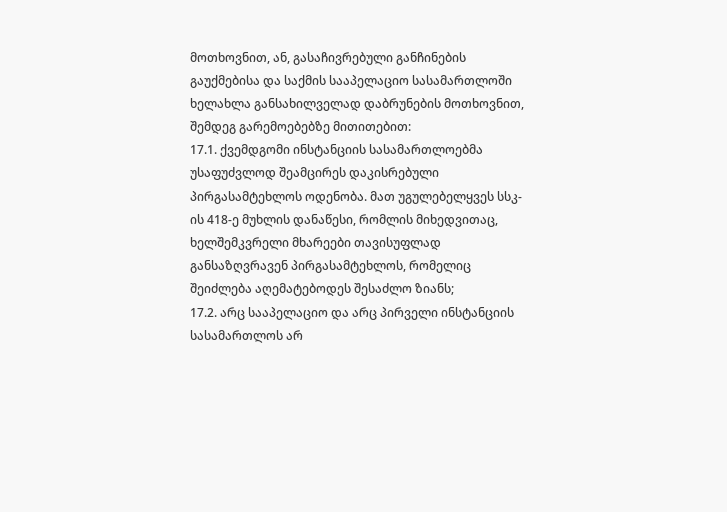მოთხოვნით, ან, გასაჩივრებული განჩინების გაუქმებისა და საქმის სააპელაციო სასამართლოში ხელახლა განსახილველად დაბრუნების მოთხოვნით, შემდეგ გარემოებებზე მითითებით:
17.1. ქვემდგომი ინსტანციის სასამართლოებმა უსაფუძვლოდ შეამცირეს დაკისრებული პირგასამტეხლოს ოდენობა. მათ უგულებელყვეს სსკ-ის 418-ე მუხლის დანაწესი, რომლის მიხედვითაც, ხელშემკვრელი მხარეები თავისუფლად განსაზღვრავენ პირგასამტეხლოს, რომელიც შეიძლება აღემატებოდეს შესაძლო ზიანს;
17.2. არც სააპელაციო და არც პირველი ინსტანციის სასამართლოს არ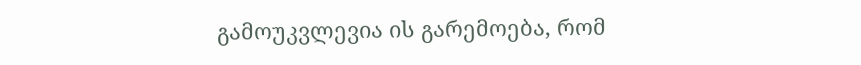გამოუკვლევია ის გარემოება, რომ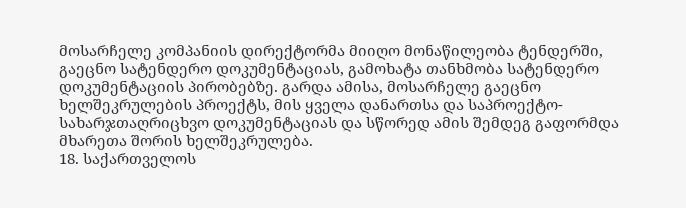მოსარჩელე კომპანიის დირექტორმა მიიღო მონაწილეობა ტენდერში, გაეცნო სატენდერო დოკუმენტაციას, გამოხატა თანხმობა სატენდერო დოკუმენტაციის პირობებზე. გარდა ამისა, მოსარჩელე გაეცნო ხელშეკრულების პროექტს, მის ყველა დანართსა და საპროექტო-სახარჯთაღრიცხვო დოკუმენტაციას და სწორედ ამის შემდეგ გაფორმდა მხარეთა შორის ხელშეკრულება.
18. საქართველოს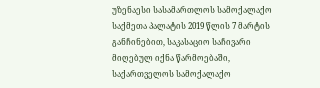უზენაესი სასამართლოს სამოქალაქო საქმეთა პალატის 2019 წლის 7 მარტის განჩინებით, საკასაციო საჩივარი მიღებულ იქნა წარმოებაში, საქართველოს სამოქალაქო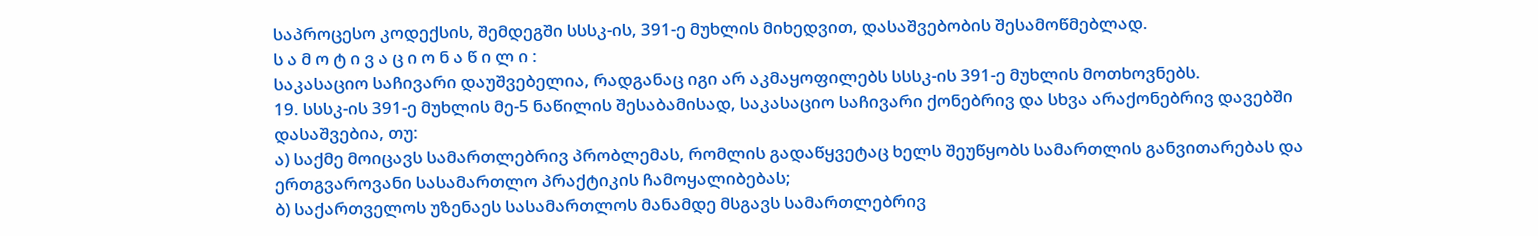საპროცესო კოდექსის, შემდეგში სსსკ-ის, 391-ე მუხლის მიხედვით, დასაშვებობის შესამოწმებლად.
ს ა მ ო ტ ი ვ ა ც ი ო ნ ა წ ი ლ ი :
საკასაციო საჩივარი დაუშვებელია, რადგანაც იგი არ აკმაყოფილებს სსსკ-ის 391-ე მუხლის მოთხოვნებს.
19. სსსკ-ის 391-ე მუხლის მე-5 ნაწილის შესაბამისად, საკასაციო საჩივარი ქონებრივ და სხვა არაქონებრივ დავებში დასაშვებია, თუ:
ა) საქმე მოიცავს სამართლებრივ პრობლემას, რომლის გადაწყვეტაც ხელს შეუწყობს სამართლის განვითარებას და ერთგვაროვანი სასამართლო პრაქტიკის ჩამოყალიბებას;
ბ) საქართველოს უზენაეს სასამართლოს მანამდე მსგავს სამართლებრივ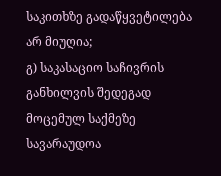საკითხზე გადაწყვეტილება არ მიუღია;
გ) საკასაციო საჩივრის განხილვის შედეგად მოცემულ საქმეზე სავარაუდოა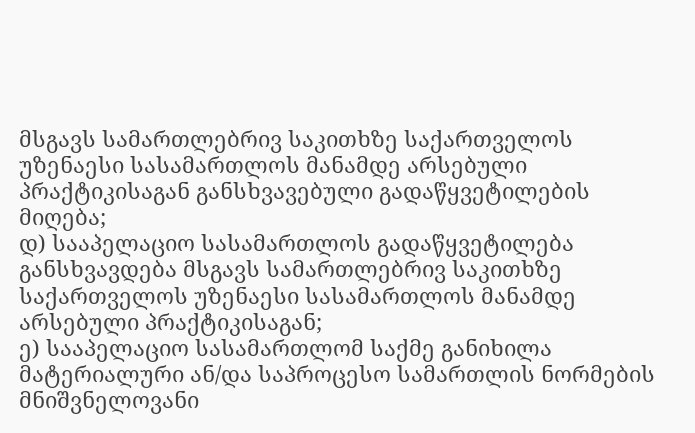მსგავს სამართლებრივ საკითხზე საქართველოს უზენაესი სასამართლოს მანამდე არსებული პრაქტიკისაგან განსხვავებული გადაწყვეტილების მიღება;
დ) სააპელაციო სასამართლოს გადაწყვეტილება განსხვავდება მსგავს სამართლებრივ საკითხზე საქართველოს უზენაესი სასამართლოს მანამდე არსებული პრაქტიკისაგან;
ე) სააპელაციო სასამართლომ საქმე განიხილა მატერიალური ან/და საპროცესო სამართლის ნორმების მნიშვნელოვანი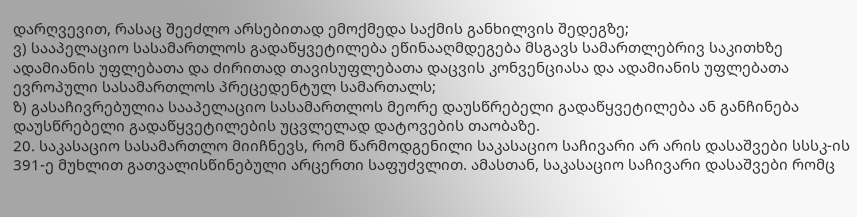დარღვევით, რასაც შეეძლო არსებითად ემოქმედა საქმის განხილვის შედეგზე;
ვ) სააპელაციო სასამართლოს გადაწყვეტილება ეწინააღმდეგება მსგავს სამართლებრივ საკითხზე ადამიანის უფლებათა და ძირითად თავისუფლებათა დაცვის კონვენციასა და ადამიანის უფლებათა ევროპული სასამართლოს პრეცედენტულ სამართალს;
ზ) გასაჩივრებულია სააპელაციო სასამართლოს მეორე დაუსწრებელი გადაწყვეტილება ან განჩინება დაუსწრებელი გადაწყვეტილების უცვლელად დატოვების თაობაზე.
20. საკასაციო სასამართლო მიიჩნევს, რომ წარმოდგენილი საკასაციო საჩივარი არ არის დასაშვები სსსკ-ის 391-ე მუხლით გათვალისწინებული არცერთი საფუძვლით. ამასთან, საკასაციო საჩივარი დასაშვები რომც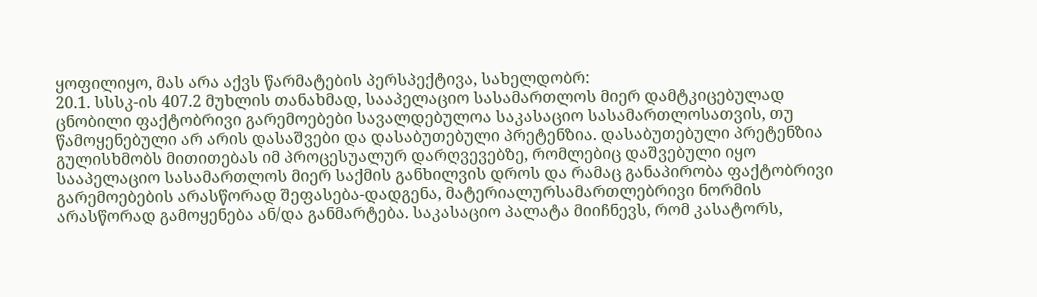ყოფილიყო, მას არა აქვს წარმატების პერსპექტივა, სახელდობრ:
20.1. სსსკ-ის 407.2 მუხლის თანახმად, სააპელაციო სასამართლოს მიერ დამტკიცებულად ცნობილი ფაქტობრივი გარემოებები სავალდებულოა საკასაციო სასამართლოსათვის, თუ წამოყენებული არ არის დასაშვები და დასაბუთებული პრეტენზია. დასაბუთებული პრეტენზია გულისხმობს მითითებას იმ პროცესუალურ დარღვევებზე, რომლებიც დაშვებული იყო სააპელაციო სასამართლოს მიერ საქმის განხილვის დროს და რამაც განაპირობა ფაქტობრივი გარემოებების არასწორად შეფასება-დადგენა, მატერიალურსამართლებრივი ნორმის არასწორად გამოყენება ან/და განმარტება. საკასაციო პალატა მიიჩნევს, რომ კასატორს,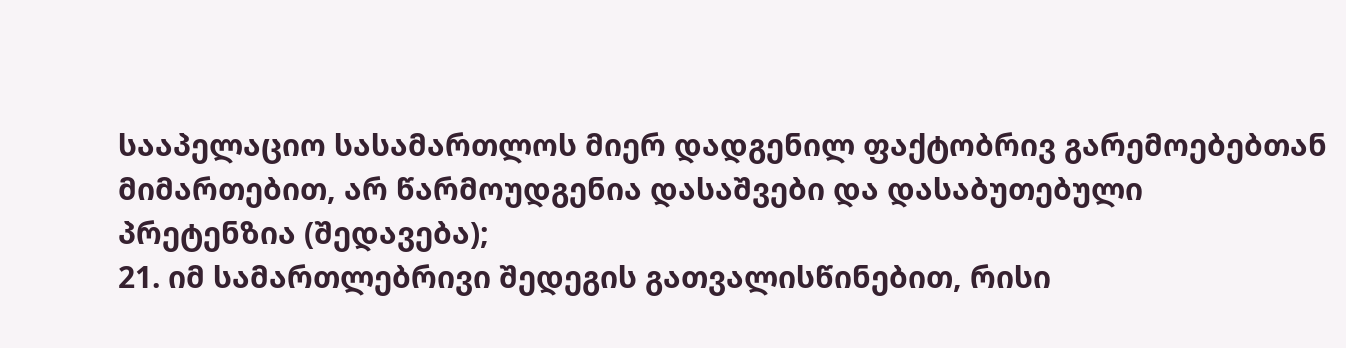სააპელაციო სასამართლოს მიერ დადგენილ ფაქტობრივ გარემოებებთან მიმართებით, არ წარმოუდგენია დასაშვები და დასაბუთებული პრეტენზია (შედავება);
21. იმ სამართლებრივი შედეგის გათვალისწინებით, რისი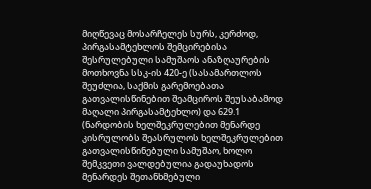მიღწევაც მოსარჩელეს სურს, კერძოდ, პირგასამტეხლოს შემცირებისა შესრულებული სამუშაოს ანაზღაურების მოთხოვნა სსკ-ის 420-ე (სასამართლოს შეუძლია, საქმის გარემოებათა გათვალისწინებით შეამციროს შეუსაბამოდ მაღალი პირგასამტეხლო) და 629.1 (ნარდობის ხელშეკრულებით მენარდე კისრულობს შეასრულოს ხელშეკრულებით გათვალისწინებული სამუშაო, ხოლო შემკვეთი ვალდებულია გადაუხადოს მენარდეს შეთანხმებული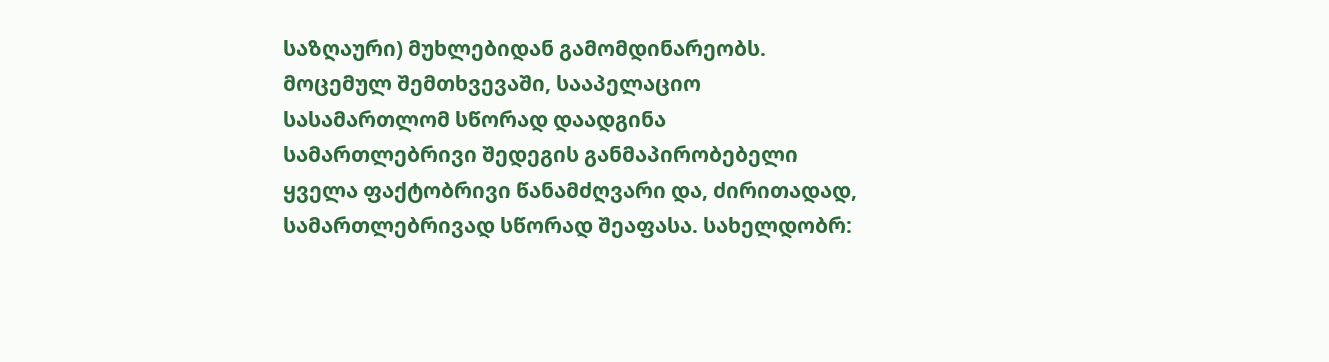საზღაური) მუხლებიდან გამომდინარეობს. მოცემულ შემთხვევაში, სააპელაციო სასამართლომ სწორად დაადგინა სამართლებრივი შედეგის განმაპირობებელი ყველა ფაქტობრივი წანამძღვარი და, ძირითადად, სამართლებრივად სწორად შეაფასა. სახელდობრ: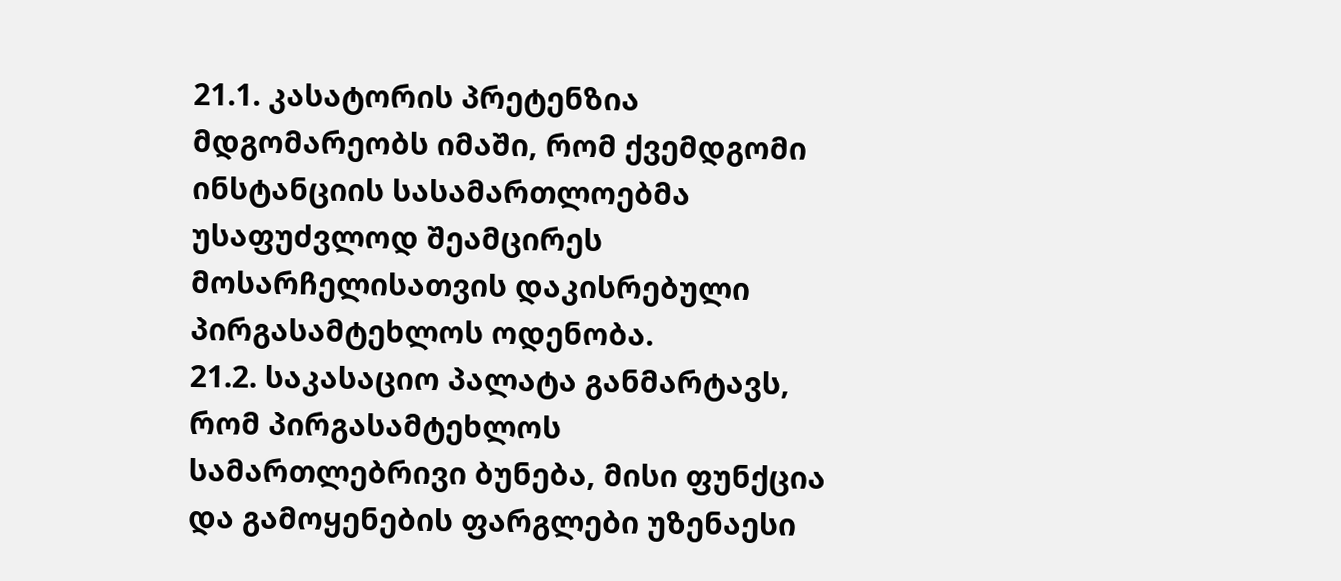21.1. კასატორის პრეტენზია მდგომარეობს იმაში, რომ ქვემდგომი ინსტანციის სასამართლოებმა უსაფუძვლოდ შეამცირეს მოსარჩელისათვის დაკისრებული პირგასამტეხლოს ოდენობა.
21.2. საკასაციო პალატა განმარტავს, რომ პირგასამტეხლოს სამართლებრივი ბუნება, მისი ფუნქცია და გამოყენების ფარგლები უზენაესი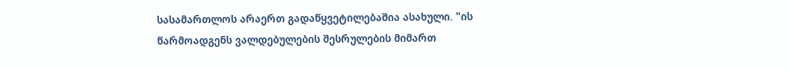სასამართლოს არაერთ გადაწყვეტილებაშია ასახული. "ის წარმოადგენს ვალდებულების შესრულების მიმართ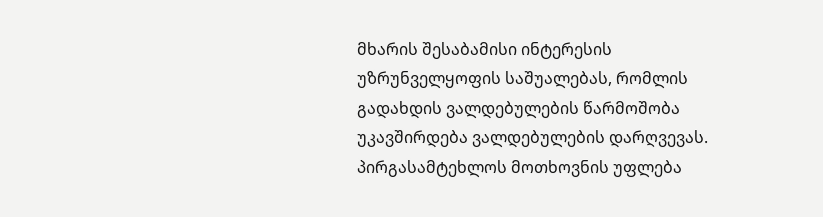მხარის შესაბამისი ინტერესის უზრუნველყოფის საშუალებას, რომლის გადახდის ვალდებულების წარმოშობა უკავშირდება ვალდებულების დარღვევას. პირგასამტეხლოს მოთხოვნის უფლება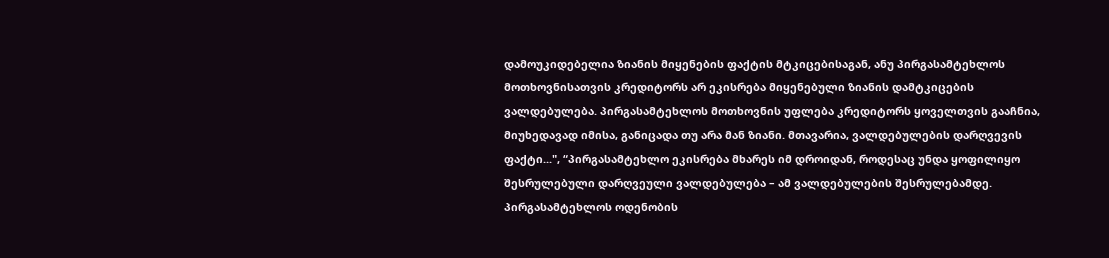დამოუკიდებელია ზიანის მიყენების ფაქტის მტკიცებისაგან, ანუ პირგასამტეხლოს მოთხოვნისათვის კრედიტორს არ ეკისრება მიყენებული ზიანის დამტკიცების ვალდებულება. პირგასამტეხლოს მოთხოვნის უფლება კრედიტორს ყოველთვის გააჩნია, მიუხედავად იმისა, განიცადა თუ არა მან ზიანი. მთავარია, ვალდებულების დარღვევის ფაქტი...", “პირგასამტეხლო ეკისრება მხარეს იმ დროიდან, როდესაც უნდა ყოფილიყო შესრულებული დარღვეული ვალდებულება – ამ ვალდებულების შესრულებამდე. პირგასამტეხლოს ოდენობის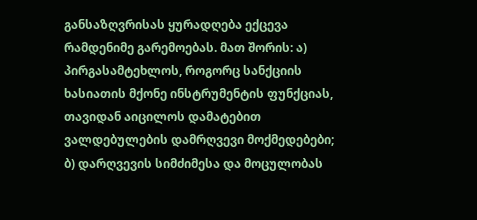განსაზღვრისას ყურადღება ექცევა რამდენიმე გარემოებას. მათ შორის: ა) პირგასამტეხლოს, როგორც სანქციის ხასიათის მქონე ინსტრუმენტის ფუნქციას, თავიდან აიცილოს დამატებით ვალდებულების დამრღვევი მოქმედებები; ბ) დარღვევის სიმძიმესა და მოცულობას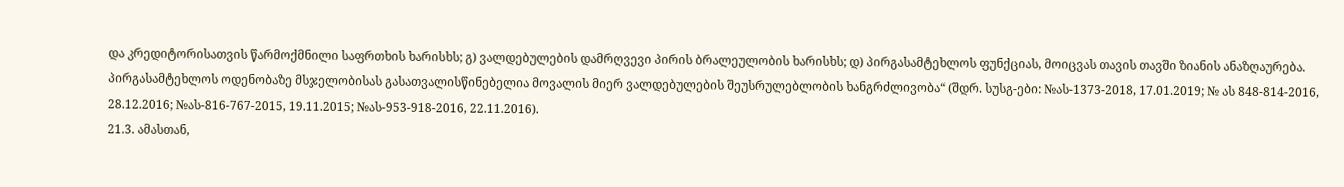და კრედიტორისათვის წარმოქმნილი საფრთხის ხარისხს; გ) ვალდებულების დამრღვევი პირის ბრალეულობის ხარისხს; დ) პირგასამტეხლოს ფუნქციას, მოიცვას თავის თავში ზიანის ანაზღაურება. პირგასამტეხლოს ოდენობაზე მსჯელობისას გასათვალისწინებელია მოვალის მიერ ვალდებულების შეუსრულებლობის ხანგრძლივობა“ (შდრ. სუსგ-ები: №ას-1373-2018, 17.01.2019; № ას 848-814-2016, 28.12.2016; №ას-816-767-2015, 19.11.2015; №ას-953-918-2016, 22.11.2016).
21.3. ამასთან,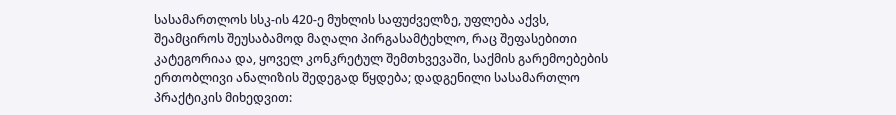სასამართლოს სსკ-ის 420-ე მუხლის საფუძველზე, უფლება აქვს, შეამციროს შეუსაბამოდ მაღალი პირგასამტეხლო, რაც შეფასებითი კატეგორიაა და, ყოველ კონკრეტულ შემთხვევაში, საქმის გარემოებების ერთობლივი ანალიზის შედეგად წყდება; დადგენილი სასამართლო პრაქტიკის მიხედვით: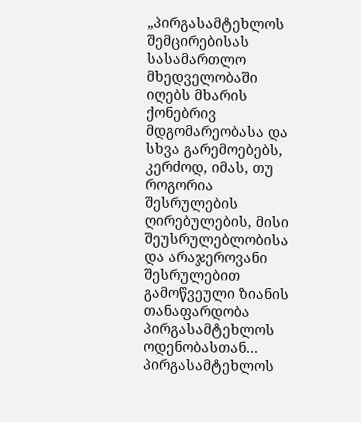„პირგასამტეხლოს შემცირებისას სასამართლო მხედველობაში იღებს მხარის ქონებრივ მდგომარეობასა და სხვა გარემოებებს, კერძოდ, იმას, თუ როგორია შესრულების ღირებულების, მისი შეუსრულებლობისა და არაჯეროვანი შესრულებით გამოწვეული ზიანის თანაფარდობა პირგასამტეხლოს ოდენობასთან... პირგასამტეხლოს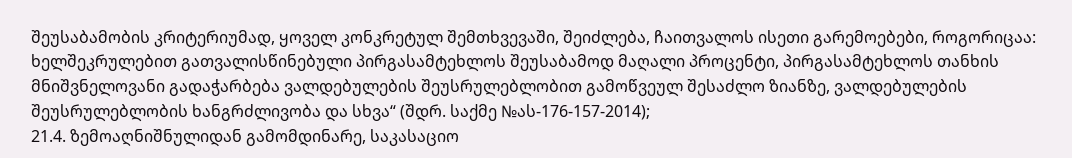შეუსაბამობის კრიტერიუმად, ყოველ კონკრეტულ შემთხვევაში, შეიძლება, ჩაითვალოს ისეთი გარემოებები, როგორიცაა: ხელშეკრულებით გათვალისწინებული პირგასამტეხლოს შეუსაბამოდ მაღალი პროცენტი, პირგასამტეხლოს თანხის მნიშვნელოვანი გადაჭარბება ვალდებულების შეუსრულებლობით გამოწვეულ შესაძლო ზიანზე, ვალდებულების შეუსრულებლობის ხანგრძლივობა და სხვა“ (შდრ. საქმე №ას-176-157-2014);
21.4. ზემოაღნიშნულიდან გამომდინარე, საკასაციო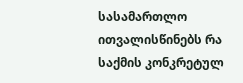სასამართლო ითვალისწინებს რა საქმის კონკრეტულ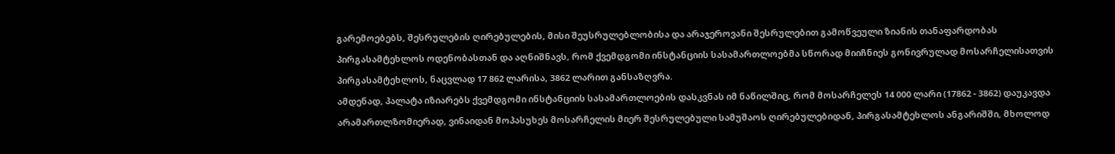გარემოებებს, შესრულების ღირებულების, მისი შეუსრულებლობისა და არაჯეროვანი შესრულებით გამოწვეული ზიანის თანაფარდობას პირგასამტეხლოს ოდენობასთან და აღნიშნავს, რომ ქვემდგომი ინსტანციის სასამართლოებმა სწორად მიიჩნიეს გონივრულად მოსარჩელისათვის პირგასამტეხლოს, ნაცვლად 17 862 ლარისა, 3862 ლარით განსაზღვრა.
ამდენად, პალატა იზიარებს ქვემდგომი ინსტანციის სასამართლოების დასკვნას იმ ნაწილშიც, რომ მოსარჩელეს 14 000 ლარი (17862 - 3862) დაუკავდა არამართლზომიერად, ვინაიდან მოპასუხეს მოსარჩელის მიერ შესრულებული სამუშაოს ღირებულებიდან, პირგასამტეხლოს ანგარიშში, მხოლოდ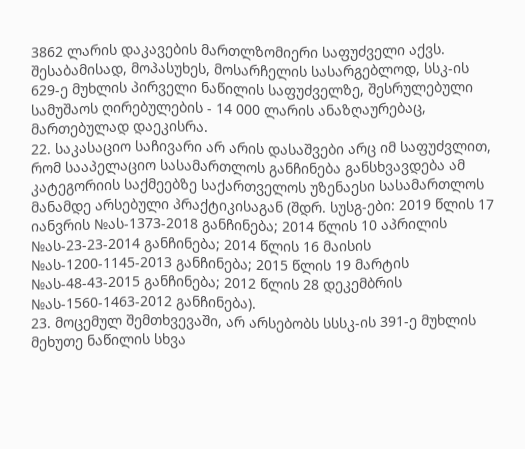3862 ლარის დაკავების მართლზომიერი საფუძველი აქვს. შესაბამისად, მოპასუხეს, მოსარჩელის სასარგებლოდ, სსკ-ის 629-ე მუხლის პირველი ნაწილის საფუძველზე, შესრულებული სამუშაოს ღირებულების - 14 000 ლარის ანაზღაურებაც, მართებულად დაეკისრა.
22. საკასაციო საჩივარი არ არის დასაშვები არც იმ საფუძვლით, რომ სააპელაციო სასამართლოს განჩინება განსხვავდება ამ კატეგორიის საქმეებზე საქართველოს უზენაესი სასამართლოს მანამდე არსებული პრაქტიკისაგან (შდრ. სუსგ-ები: 2019 წლის 17 იანვრის №ას-1373-2018 განჩინება; 2014 წლის 10 აპრილის №ას-23-23-2014 განჩინება; 2014 წლის 16 მაისის №ას-1200-1145-2013 განჩინება; 2015 წლის 19 მარტის №ას-48-43-2015 განჩინება; 2012 წლის 28 დეკემბრის №ას-1560-1463-2012 განჩინება).
23. მოცემულ შემთხვევაში, არ არსებობს სსსკ-ის 391-ე მუხლის მეხუთე ნაწილის სხვა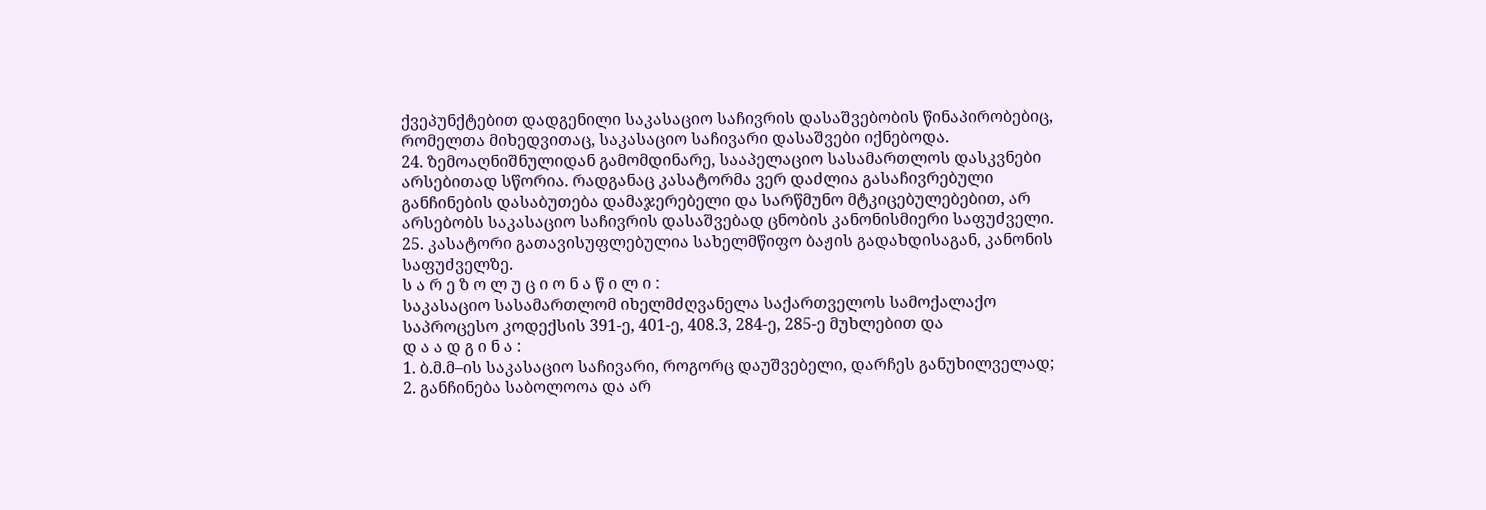ქვეპუნქტებით დადგენილი საკასაციო საჩივრის დასაშვებობის წინაპირობებიც, რომელთა მიხედვითაც, საკასაციო საჩივარი დასაშვები იქნებოდა.
24. ზემოაღნიშნულიდან გამომდინარე, სააპელაციო სასამართლოს დასკვნები არსებითად სწორია. რადგანაც კასატორმა ვერ დაძლია გასაჩივრებული განჩინების დასაბუთება დამაჯერებელი და სარწმუნო მტკიცებულებებით, არ არსებობს საკასაციო საჩივრის დასაშვებად ცნობის კანონისმიერი საფუძველი.
25. კასატორი გათავისუფლებულია სახელმწიფო ბაჟის გადახდისაგან, კანონის საფუძველზე.
ს ა რ ე ზ ო ლ უ ც ი ო ნ ა წ ი ლ ი :
საკასაციო სასამართლომ იხელმძღვანელა საქართველოს სამოქალაქო საპროცესო კოდექსის 391-ე, 401-ე, 408.3, 284-ე, 285-ე მუხლებით და
დ ა ა დ გ ი ნ ა :
1. ბ.მ.მ–ის საკასაციო საჩივარი, როგორც დაუშვებელი, დარჩეს განუხილველად;
2. განჩინება საბოლოოა და არ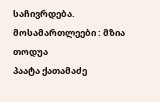საჩივრდება.
მოსამართლეები : მზია თოდუა
პაატა ქათამაძე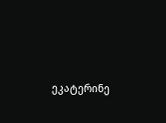ეკატერინე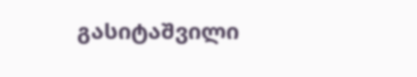გასიტაშვილი